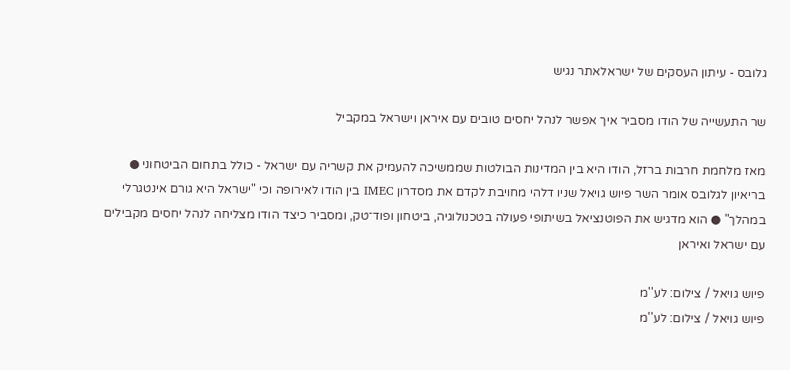גלובס - עיתון העסקים של ישראלאתר נגיש

שר התעשייה של הודו מסביר איך אפשר לנהל יחסים טובים עם איראן וישראל במקביל

מאז מלחמת חרבות ברזל, הודו היא בין המדינות הבולטות שממשיכה להעמיק את קשריה עם ישראל - כולל בתחום הביטחוני ● בריאיון לגלובס אומר השר פיוש גויאל שניו דלהי מחויבת לקדם את מסדרון IMEC בין הודו לאירופה וכי "ישראל היא גורם אינטגרלי במהלך" ● הוא מדגיש את הפוטנציאל בשיתופי פעולה בטכנולוגיה, ביטחון ופוד־טק, ומסביר כיצד הודו מצליחה לנהל יחסים מקבילים עם ישראל ואיראן

פיוש גויאל / צילום: לע''מ
פיוש גויאל / צילום: לע''מ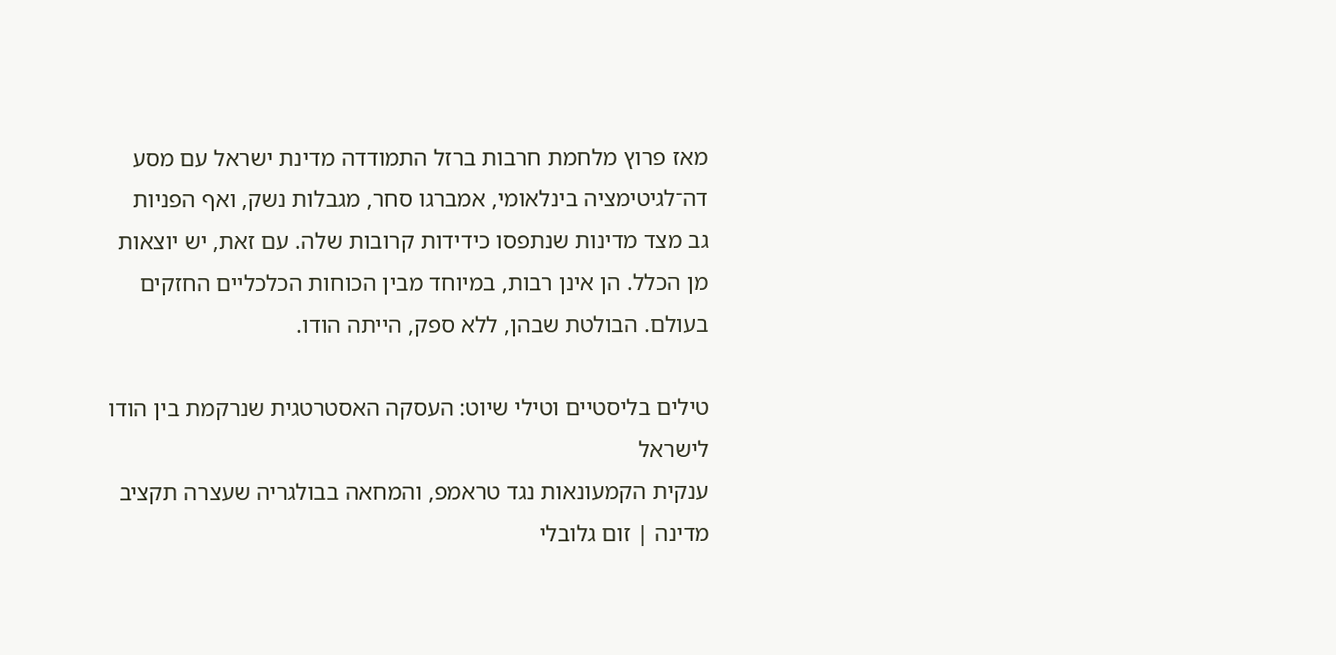מאז פרוץ מלחמת חרבות ברזל התמודדה מדינת ישראל עם מסע דה־לגיטימציה בינלאומי, אמברגו סחר, מגבלות נשק, ואף הפניות גב מצד מדינות שנתפסו כידידות קרובות שלה. עם זאת, יש יוצאות מן הכלל. הן אינן רבות, במיוחד מבין הכוחות הכלכליים החזקים בעולם. הבולטת שבהן, ללא ספק, הייתה הודו.

טילים בליסטיים וטילי שיוט: העסקה האסטרטגית שנרקמת בין הודו לישראל
ענקית הקמעונאות נגד טראמפ, והמחאה בבולגריה שעצרה תקציב מדינה | זום גלובלי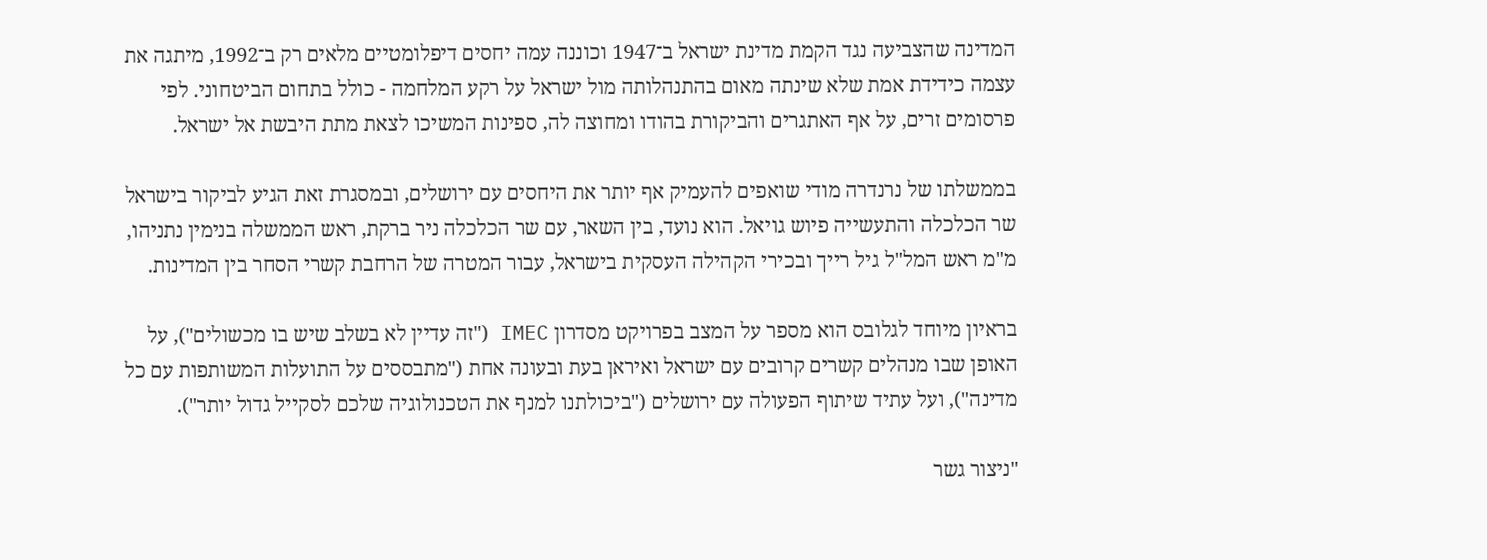המדינה שהצביעה נגד הקמת מדינת ישראל ב־1947 וכוננה עמה יחסים דיפלומטיים מלאים רק ב־1992, מיתגה את עצמה כידידת אמת שלא שינתה מאום בהתנהלותה מול ישראל על רקע המלחמה - כולל בתחום הביטחוני. לפי פרסומים זרים, על אף האתגרים והביקורת בהודו ומחוצה לה, ספינות המשיכו לצאת מתת היבשת אל ישראל.

בממשלתו של נרנדרה מודי שואפים להעמיק אף יותר את היחסים עם ירושלים, ובמסגרת זאת הגיע לביקור בישראל שר הכלכלה והתעשייה פיוש גויאל. הוא נועד, בין השאר, עם שר הכלכלה ניר ברקת, ראש הממשלה בנימין נתניהו, מ"מ ראש המל"ל גיל רייך ובכירי הקהילה העסקית בישראל, עבור המטרה של הרחבת קשרי הסחר בין המדינות.

בראיון מיוחד לגלובס הוא מספר על המצב בפרויקט מסדרון IMEC ("זה עדיין לא בשלב שיש בו מכשולים"), על האופן שבו מנהלים קשרים קרובים עם ישראל ואיראן בעת ובעונה אחת ("מתבססים על התועלות המשותפות עם כל מדינה"), ועל עתיד שיתוף הפעולה עם ירושלים ("ביכולתנו למנף את הטכנולוגיה שלכם לסקייל גדול יותר").

"ניצור גשר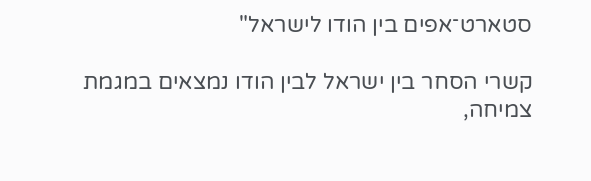סטארט־אפים בין הודו לישראל"

קשרי הסחר בין ישראל לבין הודו נמצאים במגמת צמיחה,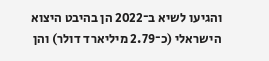והגיעו לשיא ב־2022 הן בהיבט היצוא הישראלי (כ־2.79 מיליארד דולר) והן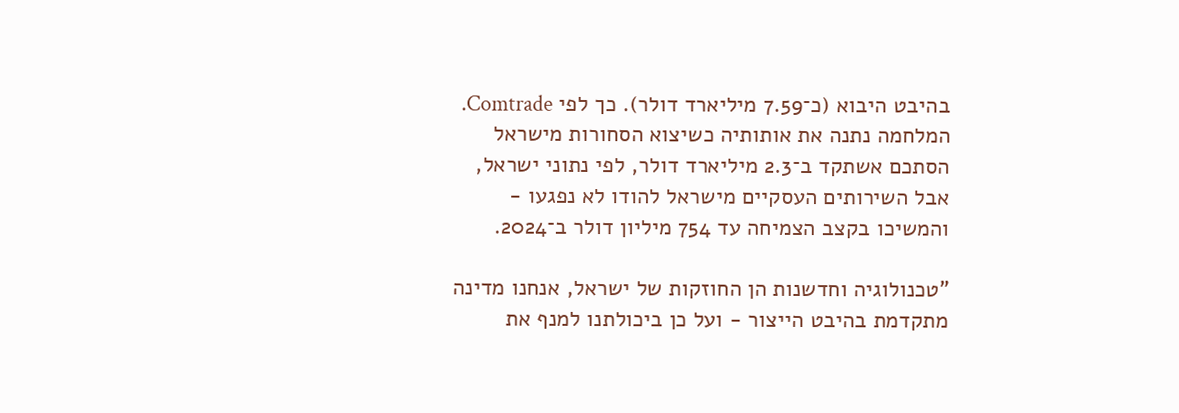בהיבט היבוא (כ־7.59 מיליארד דולר). כך לפי Comtrade. המלחמה נתנה את אותותיה כשיצוא הסחורות מישראל הסתכם אשתקד ב־2.3 מיליארד דולר, לפי נתוני ישראל, אבל השירותים העסקיים מישראל להודו לא נפגעו - והמשיכו בקצב הצמיחה עד 754 מיליון דולר ב־2024.

"טכנולוגיה וחדשנות הן החוזקות של ישראל, אנחנו מדינה מתקדמת בהיבט הייצור - ועל כן ביכולתנו למנף את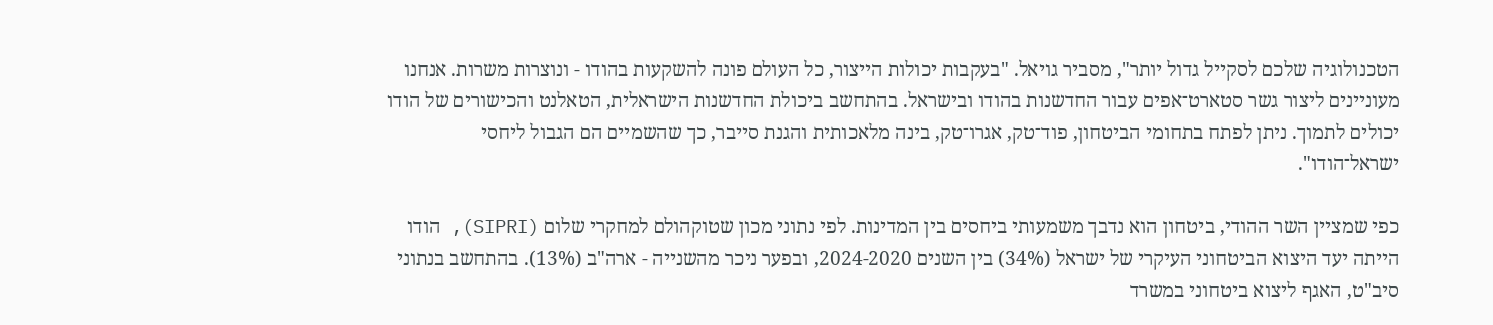הטכנולוגיה שלכם לסקייל גדול יותר", מסביר גויאל. "בעקבות יכולות הייצור, כל העולם פונה להשקעות בהודו - ונוצרות משרות. אנחנו מעוניינים ליצור גשר סטארט־אפים עבור החדשנות בהודו ובישראל. בהתחשב ביכולת החדשנות הישראלית, הטאלנט והכישורים של הודו יכולים לתמוך. ניתן לפתח בתחומי הביטחון, פוד־טק, אגרו־טק, בינה מלאכותית והגנת סייבר, כך שהשמיים הם הגבול ליחסי ישראל־הודו".

כפי שמציין השר ההודי, ביטחון הוא נדבך משמעותי ביחסים בין המדינות. לפי נתוני מכון שטוקהולם למחקרי שלום (SIPRI), הודו הייתה יעד היצוא הביטחוני העיקרי של ישראל (34%) בין השנים 2024-2020, ובפער ניכר מהשנייה - ארה"ב (13%). בהתחשב בנתוני סיב"ט, האגף ליצוא ביטחוני במשרד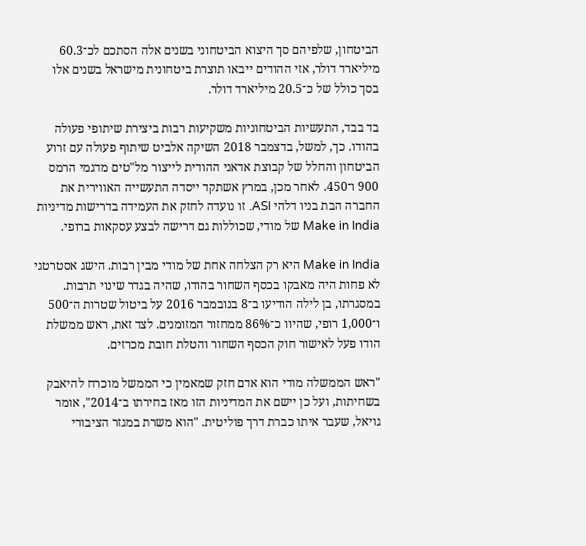הביטחון, שלפיהם סך היצוא הביטחוני בשנים אלה הסתכם לכ־60.3 מיליארד דולר, אזי ההודים ייבאו תוצרת ביטחונית מישראל בשנים אלו בסך כולל של כ־20.5 מיליארד דולר.

בד בבד, התעשיות הביטחוניות משקיעות רבות ביצירת שיתופי פעולה בהודו. כך, למשל, בדצמבר 2018 השיקה אלביט שיתוף פעולה עם זרוע הביטחון והחלל של קבוצת אדאני ההודית לייצור מל"טים מדגמי הרמס 900 ו־450. לאחר מכן, במרץ אשתקד ייסדה התעשייה האווירית את החברה הבת בניו דלהי ASI. זו נועדה לחזק את העמידה בדרישות מדיניות Make in India של מודי, שכוללות גם דרישה לבצע עסקאות ברופי.

Make in India היא רק הצלחה אחת של מודי מבין רבות. הישג אסטרטגי לא פחות היה מאבקו בכסף השחור בהודו, שהיה בגדר שינוי תרבות. במסגרתו, בן לילה הודיעו ב־8 בנובמבר 2016 על ביטול שטרות ה־500 ו־1,000 רופי, שהיוו כ־86% ממחזור המזומנים. לצד זאת, ראש ממשלת הודו פעל לאישור חוק הכסף השחור והטלת חובת מכרזים.

"ראש הממשלה מודי הוא אדם חזק שמאמין כי הממשל מוכרח להיאבק בשחיתות, ועל כן יישם את המדיניות הזו מאז בחירתו ב־2014", אומר גויאל, שעבר איתו כברת דרך פוליטית. "הוא משרת במגזר הציבורי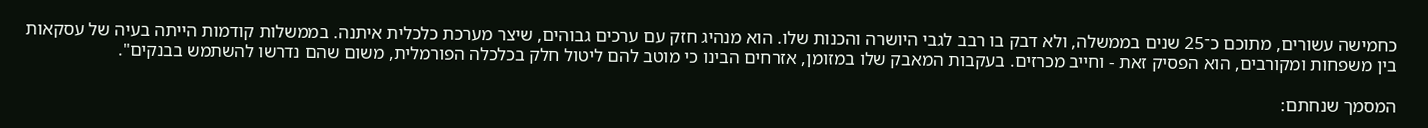כחמישה עשורים, מתוכם כ־25 שנים בממשלה, ולא דבק בו רבב לגבי היושרה והכנות שלו. הוא מנהיג חזק עם ערכים גבוהים, שיצר מערכת כלכלית איתנה. בממשלות קודמות הייתה בעיה של עסקאות בין משפחות ומקורבים, הוא הפסיק זאת - וחייב מכרזים. בעקבות המאבק שלו במזומן, אזרחים הבינו כי מוטב להם ליטול חלק בכלכלה הפורמלית, משום שהם נדרשו להשתמש בבנקים".

המסמך שנחתם: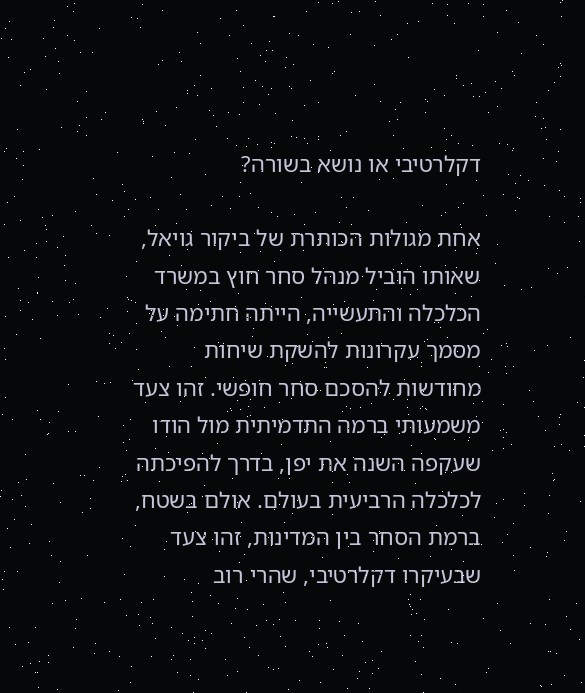דקלרטיבי או נושא בשורה?

אחת מגולות הכותרת של ביקור גויאל, שאותו הוביל מנהל סחר חוץ במשרד הכלכלה והתעשייה, הייתה חתימה על מסמך עקרונות להשקת שיחות מחודשות להסכם סחר חופשי. זהו צעד משמעותי ברמה התדמיתית מול הודו שעקפה השנה את יפן, בדרך להפיכתה לכלכלה הרביעית בעולם. אולם בשטח, ברמת הסחר בין המדינות, זהו צעד שבעיקרו דקלרטיבי, שהרי רוב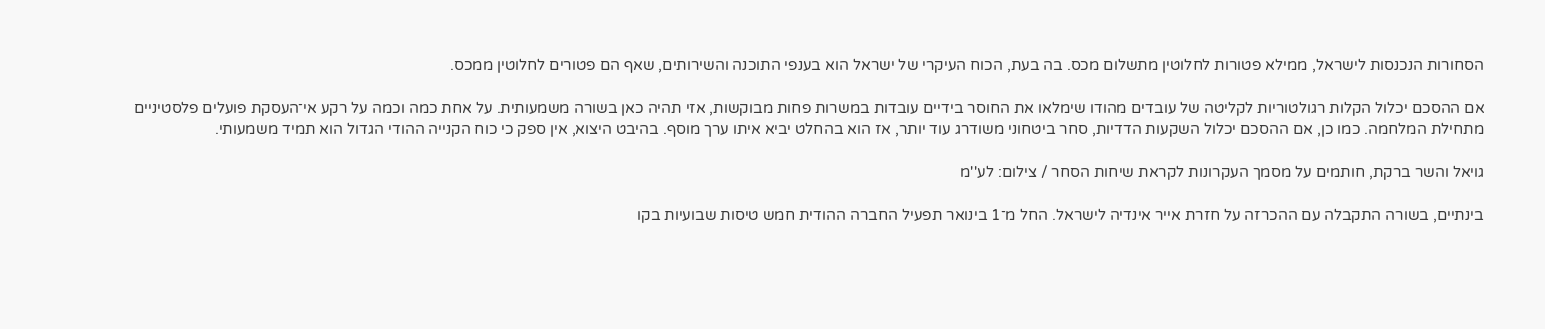הסחורות הנכנסות לישראל, ממילא פטורות לחלוטין מתשלום מכס. בה בעת, הכוח העיקרי של ישראל הוא בענפי התוכנה והשירותים, שאף הם פטורים לחלוטין ממכס.

אם ההסכם יכלול הקלות רגולטוריות לקליטה של עובדים מהודו שימלאו את החוסר בידיים עובדות במשרות פחות מבוקשות, אזי תהיה כאן בשורה משמעותית. על אחת כמה וכמה על רקע אי־העסקת פועלים פלסטיניים מתחילת המלחמה. כמו כן, אם ההסכם יכלול השקעות הדדיות, סחר ביטחוני משודרג עוד יותר, אז הוא בהחלט יביא איתו ערך מוסף. בהיבט היצוא, אין ספק כי כוח הקנייה ההודי הגדול הוא תמיד משמעותי.

גויאל והשר ברקת, חותמים על מסמך העקרונות לקראת שיחות הסחר / צילום: לע''מ

בינתיים, בשורה התקבלה עם ההכרזה על חזרת אייר אינדיה לישראל. החל מ־1 בינואר תפעיל החברה ההודית חמש טיסות שבועיות בקו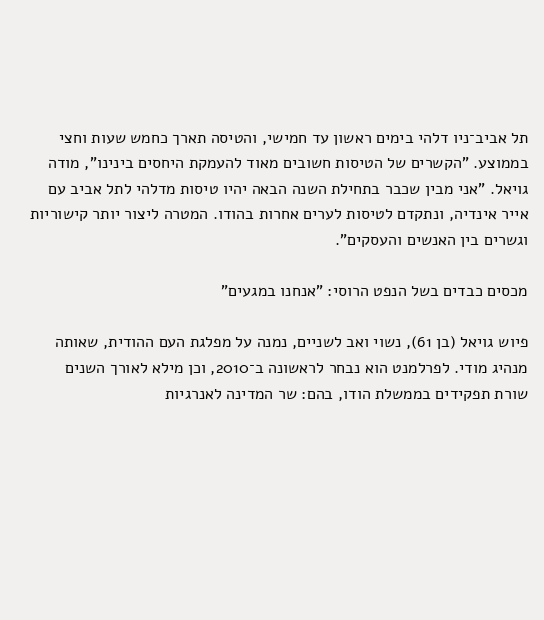תל אביב־ניו דלהי בימים ראשון עד חמישי, והטיסה תארך כחמש שעות וחצי בממוצע. "הקשרים של הטיסות חשובים מאוד להעמקת היחסים בינינו", מודה גויאל. "אני מבין שכבר בתחילת השנה הבאה יהיו טיסות מדלהי לתל אביב עם אייר אינדיה, ונתקדם לטיסות לערים אחרות בהודו. המטרה ליצור יותר קישוריות וגשרים בין האנשים והעסקים".

מכסים כבדים בשל הנפט הרוסי: "אנחנו במגעים"

פיוש גויאל (בן 61), נשוי ואב לשניים, נמנה על מפלגת העם ההודית, שאותה מנהיג מודי. לפרלמנט הוא נבחר לראשונה ב־2010, וכן מילא לאורך השנים שורת תפקידים בממשלת הודו, בהם: שר המדינה לאנרגיות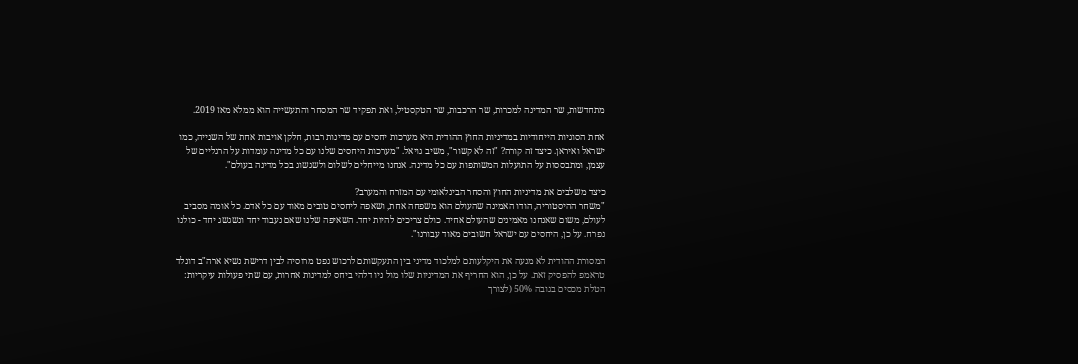מתחדשות, שר המדינה למכרות, שר הרכבות, שר הטקסטיל, ואת תפקיד שר המסחר והתעשייה הוא ממלא מאז 2019.

אחת הסוגיות הייחודיות במדיניות החוץ ההודית היא מערכות יחסים עם מדינות רבות, חלקן אויבות אחת של השנייה, כמו ישראל ואיראן. כיצד זה קורה? "זה לא קשור", משיב גויאל. "מערכות היחסים שלנו עם כל מדינה עומדות על הרגליים של עצמן, ומתבססות על התועלות המשותפות עם כל מדינה. אנחנו מייחלים לשלום ולשגשוג בכל מדינה בעולם".

כיצד משלבים את מדיניות החוץ והסחר הבינלאומי עם המזרח והמערב?
"משחר ההיסטוריה, הודו האמינה שהעולם הוא משפחה אחת, ושאפה ליחסים טובים מאוד עם כל אדם. כל אומה מסביב לעולם, משום שאנחנו מאמינים שהעולם אחיד. כולם צריכים להיות יחד. השאיפה שלנו שאם נעבוד יחד ונשגשג יחד - כולנו נפרח. על כן, היחסים עם ישראל חשובים מאוד עבורנו".

המסורת ההודית לא מנעה את היקלעותם למלכוד מדיני בין התעקשותם לרכוש נפט מרוסיה לבין דרישת נשיא ארה"ב דונלד טראמפ להפסיק זאת. על כן, הוא החריף את המדיניות שלו מול ניו דלהי ביחס למדינות אחרות, עם שתי פעולות עיקריות: הטלת מכסים בגובה 50% (לצורך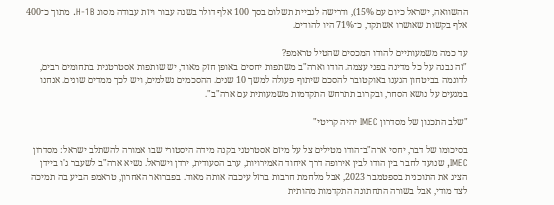ההשוואה, ישראל כיום עם 15%), ודרישה לגביית תשלום בסך 100 אלף דולר בשנה עבור ויזת עבודה מסוג H-1B. מתוך כ־400 אלף בקשות שאושרו אשתקד, כ־71% היו להודים.

עד כמה משמעותיים להודו המכסים שהטיל טראמפ?
"זה נבנה על כל מדינה בפני עצמה. הודו וארה"ב משתפות יחסים באופן חזק מאוד, יש שותפות אסטרטגית בתחומים רבים, לדוגמה בביטחון הגענו באוקטובר להסכם שיתוף פעולה למשך 10 שנים. ההסכמים נשלמים, ויש לכך ממדים שונים. אנחנו במגעים על נושא הסחר, ובקרוב תתרחש התקדמות משמעותית עם ארה"ב".

"שלב התכנון של מסדרון IMEC יהיה קריטי"

בסיכומו של דבר, יחסי ארה"ב־הודו מטילים צל על מיזם אסטרטגי בקנה מידה היסטורי שבו אמורה להשתלב ישראל: מסדרון IMEC, שנועד לחבר בין הודו לבין אירופה דרך איחוד האמירויות, ערב הסעודית, ירדן וישראל. נשיא ארה"ב לשעבר ג'ו ביידן הציג את התוכנית בספטמבר 2023, אבל מלחמת חרבות ברזל עיכבה אותה מאוד. בפברואר האחרון, טראמפ הביע בה תמיכה לצד מודי, אבל בשורה התחתונה התקדמות מהותית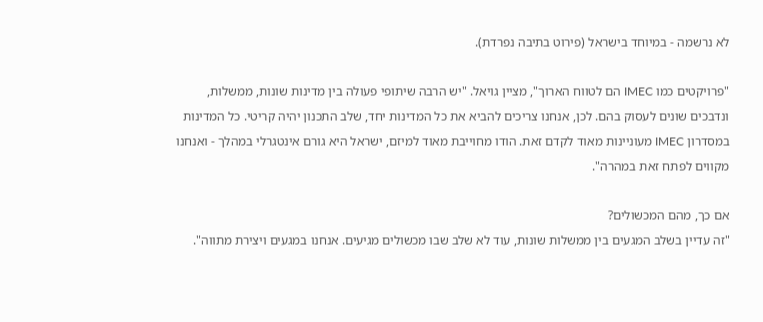לא נרשמה - במיוחד בישראל (פירוט בתיבה נפרדת).

"פרויקטים כמו IMEC הם לטווח הארוך", מציין גויאל. "יש הרבה שיתופי פעולה בין מדינות שונות, ממשלות, ונדבכים שונים לעסוק בהם. לכן, אנחנו צריכים להביא את כל המדינות יחד, שלב התכנון יהיה קריטי. כל המדינות במסדרון IMEC מעוניינות מאוד לקדם זאת. הודו מחוייבת מאוד למיזם, ישראל היא גורם אינטגרלי במהלך - ואנחנו מקווים לפתח זאת במהרה".

אם כך, מהם המכשולים?
"זה עדיין בשלב המגעים בין ממשלות שונות, עוד לא שלב שבו מכשולים מגיעים. אנחנו במגעים ויצירת מתווה".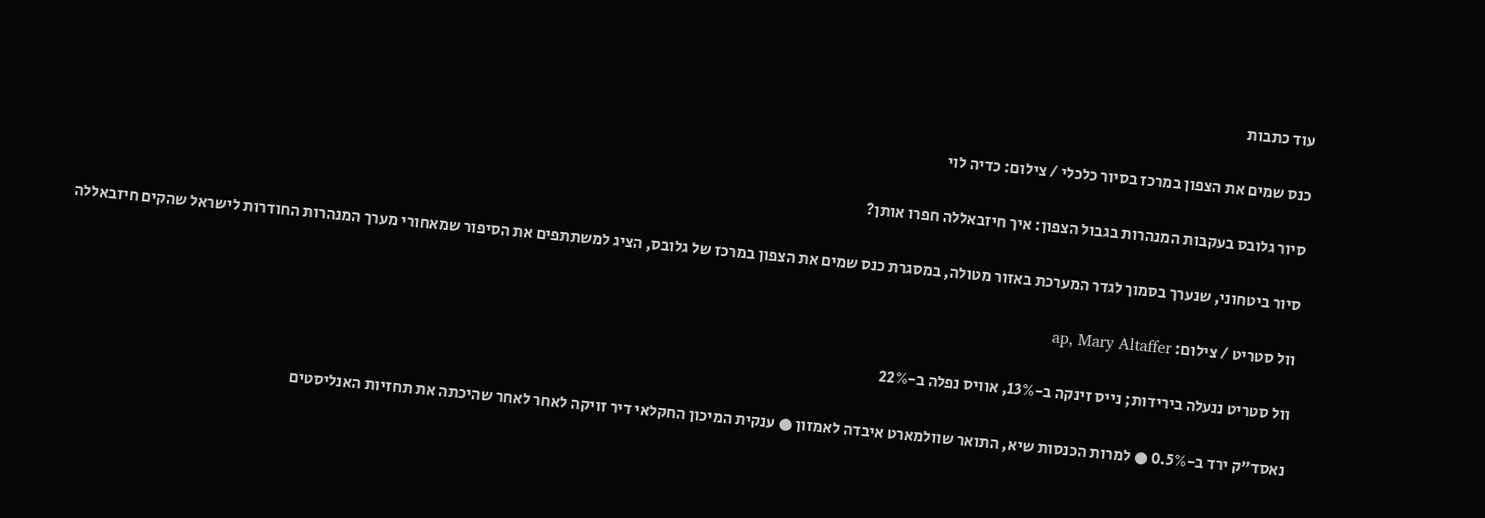עוד כתבות

כנס שמים את הצפון במרכז בסיור כלכלי / צילום: כדיה לוי

סיור גלובס בעקבות המנהרות בגבול הצפון: איך חיזבאללה חפרו אותן?

סיור ביטחוני, שנערך בסמוך לגדר המערכת באזור מטולה, במסגרת כנס שמים את הצפון במרכז של גלובס, הציג למשתתפים את הסיפור שמאחורי מערך המנהרות החודרות לישראל שהקים חיזבאללה

וול סטריט / צילום: ap, Mary Altaffer

וול סטריט ננעלה בירידות; נייס זינקה ב-13%, אוויס נפלה ב-22%

נאסד"ק ירד ב-0.5% ● למרות הכנסות שיא, התואר שוולמארט איבדה לאמזון ● ענקית המיכון החקלאי דיר זויקה לאחר לאחר שהיכתה את תחזיות האנליסטים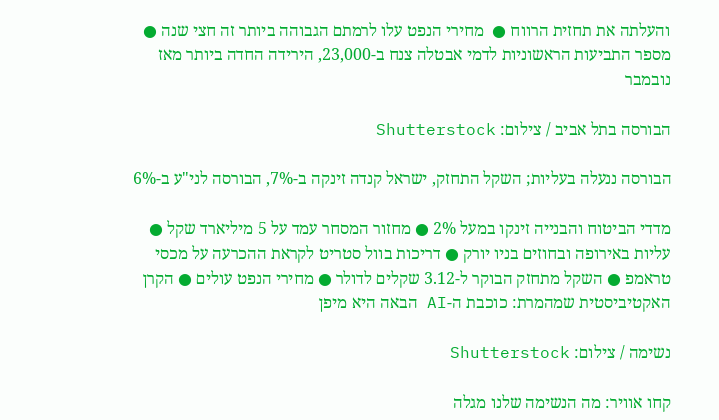והעלתה את תחזית הרווח ●  מחירי הנפט עלו לרמתם הגבוהה ביותר זה חצי שנה ● מספר התביעות הראשוניות לדמי אבטלה צנח ב-23,000, הירידה החדה ביותר מאז נובמבר

הבורסה בתל אביב / צילום: Shutterstock

הבורסה ננעלה בעליות; השקל התחזק, ישראל קנדה זינקה ב-7%, הבורסה לני"ע ב-6%

מדדי הביטוח והבנייה זינקו במעל 2% ● מחזור המסחר עמד על 5 מיליארד שקל ● עליות באירופה ובחוזים בניו יורק ● דריכות בוול סטריט לקראת ההכרעה על מכסי טראמפ ● השקל מתחזק הבוקר ל-3.12 שקלים לדולר ● מחירי הנפט עולים ● הקרן האקטיביסטית שמהמרת: כוכבת ה-AI הבאה היא מיפן

נשימה / צילום: Shutterstock

קחו אוויר: מה הנשימה שלנו מגלה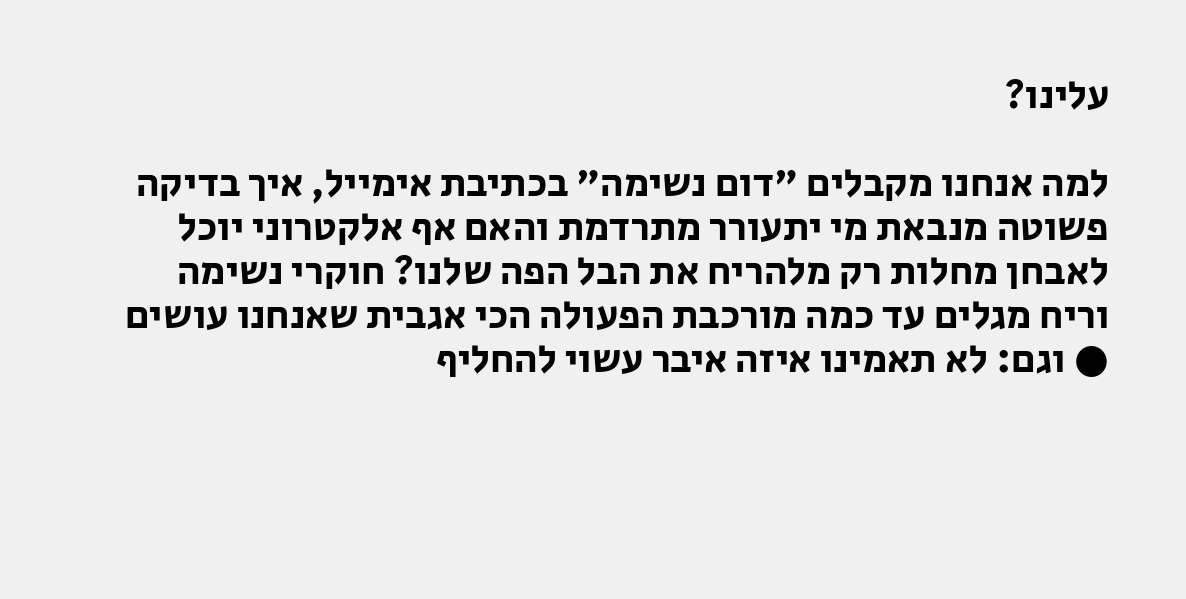עלינו?

למה אנחנו מקבלים "דום נשימה" בכתיבת אימייל, איך בדיקה פשוטה מנבאת מי יתעורר מתרדמת והאם אף אלקטרוני יוכל לאבחן מחלות רק מלהריח את הבל הפה שלנו? חוקרי נשימה וריח מגלים עד כמה מורכבת הפעולה הכי אגבית שאנחנו עושים ● וגם: לא תאמינו איזה איבר עשוי להחליף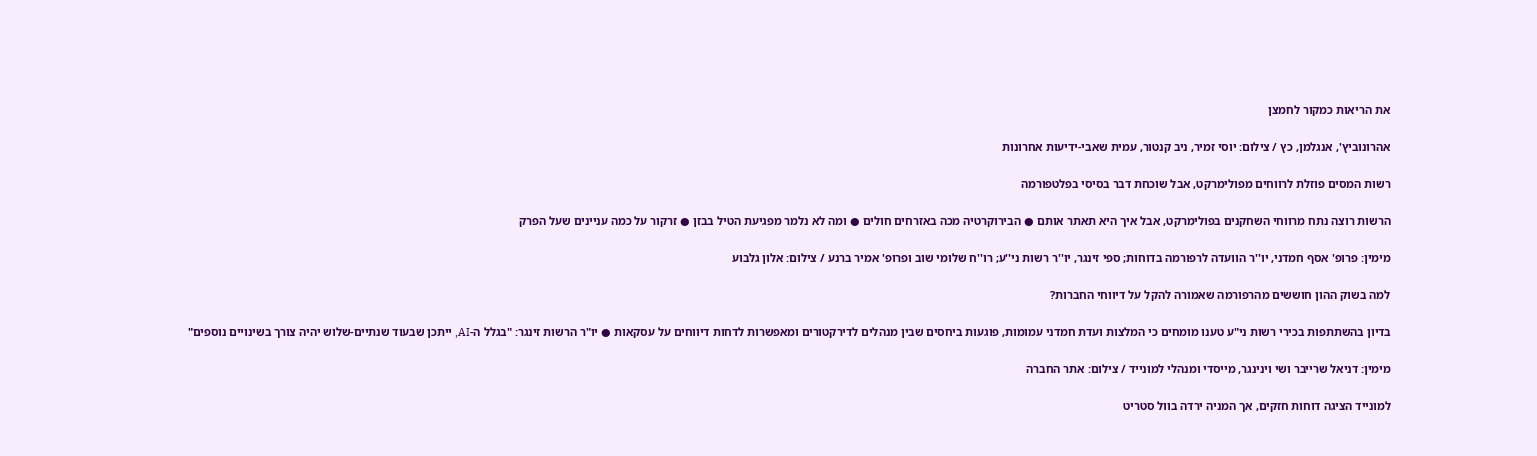את הריאות כמקור לחמצן

אהרונוביץ', אנגלמן, כץ / צילום: יוסי זמיר, ניב קנטור, עמית שאבי-ידיעות אחרונות

רשות המסים פוזלת לרווחים מפולימרקט, אבל שוכחת דבר בסיסי בפלטפורמה

הרשות רוצה נתח מרווחי השחקנים בפולימרקט, אבל איך היא תאתר אותם ● הבירוקרטיה מכה באזרחים חולים ● ומה לא נלמר מפגיעת הטיל בבזן ● זרקור על כמה עניינים שעל הפרק

מימין: פרופ' אסף חמדני, יו''ר הוועדה לרפורמה בדוחות; ספי זינגר, יו''ר רשות ני''ע; רו''ח שלומי שוב ופרופ' אמיר ברנע / צילום: אלון גלבוע

למה בשוק ההון חוששים מהרפורמה שאמורה להקל על דיווחי החברות?

בדיון בהשתתפות בכירי רשות ני"ע טענו מומחים כי המלצות ועדת חמדני עמומות, פוגעות ביחסים שבין מנהלים לדירקטורים ומאפשרות לדחות דיווחים על עסקאות ● יו"ר הרשות זינגר: "בגלל ה-AI, ייתכן שבעוד שנתיים-שלוש יהיה צורך בשינויים נוספים"

מימין: דניאל שרייבר ושי וינינגר, מייסדי ומנהלי למונייד / צילום: אתר החברה

למונייד הציגה דוחות חזקים, אך המניה ירדה בוול סטריט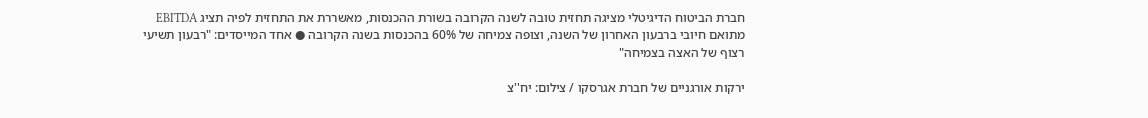חברת הביטוח הדיגיטלי מציגה תחזית טובה לשנה הקרובה בשורת ההכנסות, מאשררת את התחזית לפיה תציג EBITDA מתואם חיובי ברבעון האחרון של השנה, וצופה צמיחה של 60% בהכנסות בשנה הקרובה ● אחד המייסדים: "רבעון תשיעי רצוף של האצה בצמיחה"

ירקות אורגניים של חברת אגרסקו / צילום: יח''צ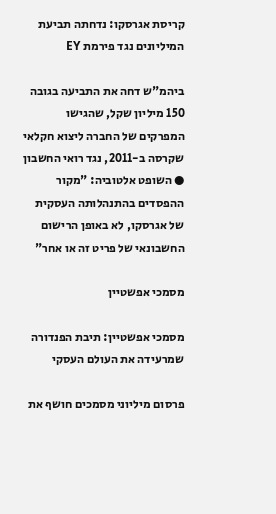קריסת אגרסקו: נדחתה תביעת המיליונים נגד פירמת EY

ביהמ"ש דחה את התביעה בגובה 150 מיליון שקל, שהגישו המפרקים של החברה ליצוא חקלאי שקרסה ב-2011, נגד רואי החשבון ● השופט אלטוביה: "מקור ההפסדים בהתנהלותה העסקית של אגרסקו, לא באופן הרישום החשבונאי של פריט זה או אחר"

מסמכי אפשטיין

מסמכי אפשטיין: תיבת הפנדורה שמרעידה את העולם העסקי

פרסום מיליוני מסמכים חושף את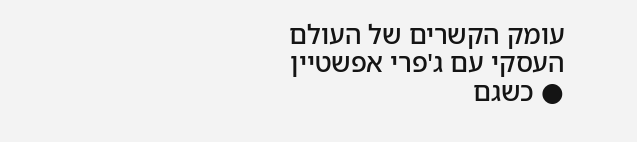עומק הקשרים של העולם העסקי עם ג'פרי אפשטיין ● כשגם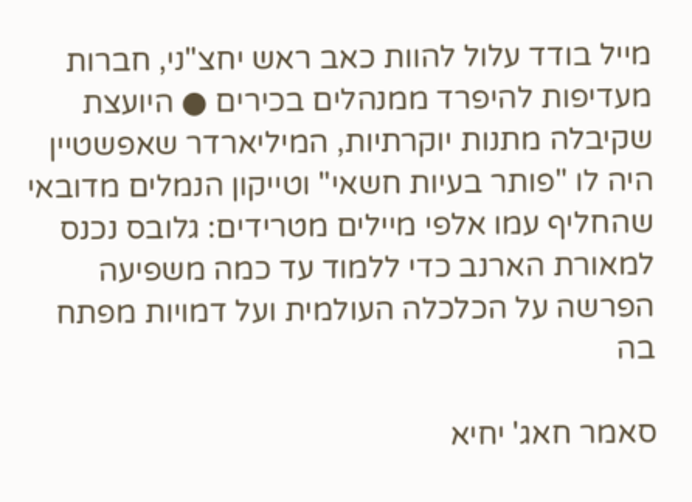מייל בודד עלול להוות כאב ראש יחצ"ני, חברות מעדיפות להיפרד ממנהלים בכירים ● היועצת שקיבלה מתנות יוקרתיות, המיליארדר שאפשטיין היה לו "פותר בעיות חשאי" וטייקון הנמלים מדובאי שהחליף עמו אלפי מיילים מטרידים: גלובס נכנס למאורת הארנב כדי ללמוד עד כמה משפיעה הפרשה על הכלכלה העולמית ועל דמויות מפתח בה

סאמר חאג' יחיא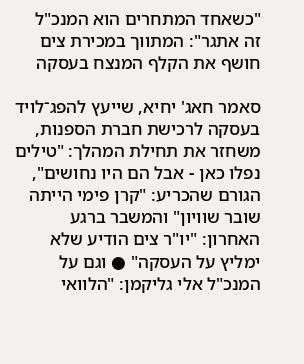"כשאחד המתחרים הוא המנכ"ל זה אתגר": המתווך במכירת צים חושף את הקלף המנצח בעסקה

סאמר חאג' יחיא, שייעץ להפג־לויד בעסקה לרכישת חברת הספנות, משחזר את תחילת המהלך: "טילים נפלו כאן - אבל הם היו נחושים", הגורם שהכריע: "קרן פימי הייתה שובר שוויון" והמשבר ברגע האחרון: "יו"ר צים הודיע שלא ימליץ על העסקה" ● וגם על המנכ"ל אלי גליקמן: "הלוואי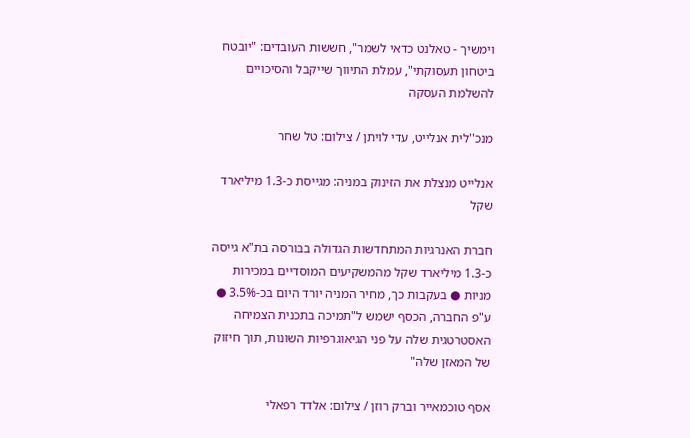וימשיך - טאלנט כדאי לשמר", חששות העובדים: "יובטח ביטחון תעסוקתי", עמלת התיווך שייקבל והסיכויים להשלמת העסקה

מנכ''לית אנלייט, עדי לויתן / צילום: טל שחר

אנלייט מנצלת את הזינוק במניה: מגייסת כ-1.3 מיליארד שקל

חברת האנרגיות המתחדשות הגדולה בבורסה בת"א גייסה כ-1.3 מיליארד שקל מהמשקיעים המוסדיים במכירות מניות ● בעקבות כך, מחיר המניה יורד היום בכ-3.5% ● ע"פ החברה, הכסף ישמש ל"תמיכה בתכנית הצמיחה האסטרטגית שלה על פני הגיאוגרפיות השונות, תוך חיזוק של המאזן שלה"

אסף טוכמאייר וברק רוזן / צילום: אלדד רפאלי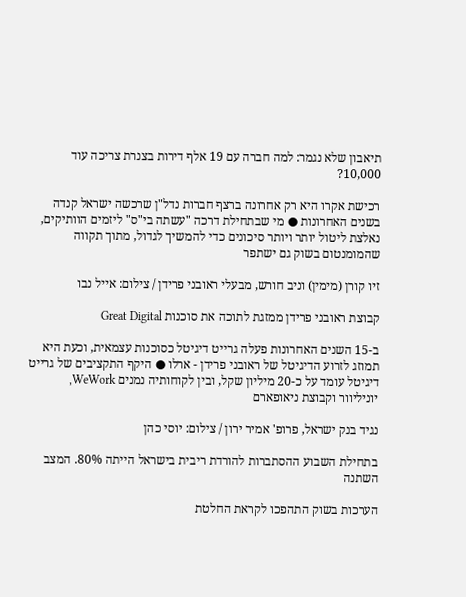תיאבון שלא נגמר: למה חברה עם 19 אלף דירות בצנרת צריכה עוד 10,000?

רכישת אקרו היא רק אחרונה ברצף חברות נדל"ן שרכשה ישראל קנדה בשנים האחרונות ● מי שבתחילת דרכה "עשתה בי"ס" ליזמים הוותיקים, נאלצת ליטול יותר ויותר סיכונים כדי להמשיך לגדול, מתוך תקווה שהמומנטום בשוק גם ישתפר

זיו קורן (מימין) וניב חורש, מבעלי ראובני פרידן / צילום: אייל נבו

קבוצת ראובני פרידן ממזגת לתוכה את סוכנות Great Digital

ב-15 השנים האחרונות פעלה גרייט דיגיטל כסוכנות עצמאית, וכעת היא תמוזג לזרוע הדיגיטל של ראובני פרידן - ארלו ● היקף התקציבים של גרייט דיגיטל עומד על כ-20 מיליון שקל, ובין לקוחותיה נמנים WeWork, יוניליוור וקבוצת ניאופארם

נגיד בנק ישראל, פרופ' אמיר ירון / צילום: יוסי כהן

בתחילת השבוע ההסתברות להורדת ריבית בישראל הייתה 80%. המצב השתנה

הערכות בשוק התהפכו לקראת החלטת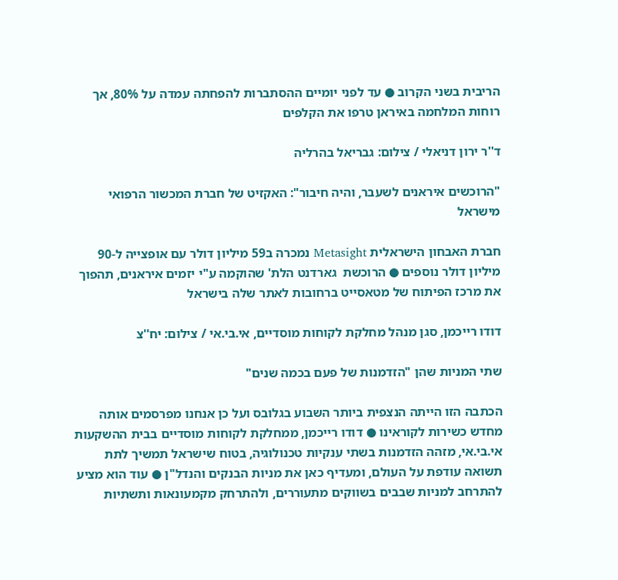הריבית בשני הקרוב ● עד לפני יומיים ההסתברות להפחתה עמדה על 80%, אך רוחות המלחמה באיראן טרפו את הקלפים

ד''ר ירון דניאלי / צילום: גבריאל בהרליה

"הרוכשים איראנים לשעבר, והיה חיבור": האקזיט של חברת המכשור הרפואי מישראל

חברת האבחון הישראלית Metasight נמכרה ב59 מיליון דולר עם אופצייה ל-90 מיליון דולר נוספים ● הרוכשת  גארדנט הלת' שהוקמה ע"י יזמים איראנים, תהפוך את מרכז הפיתוח של מטאסייט ברחובות לאתר שלה בישראל

דודו רייכמן, סגן מנהל מחלקת לקוחות מוסדיים, אי.בי.אי / צילום: יח''צ

שתי המניות שהן "הזדמנות של פעם בכמה שנים"

הכתבה הזו הייתה הנצפית ביותר השבוע בגלובס ועל כן אנחנו מפרסמים אותה מחדש כשירות לקוראינו ● דודו רייכמן, ממחלקת לקוחות מוסדיים בבית ההשקעות אי.בי.אי, מזהה הזדמנות בשתי ענקיות טכנולוגיה, בטוח שישראל תמשיך לתת תשואה עודפת על העולם, ומעדיף כאן את מניות הבנקים והנדל"ן ● עוד הוא מציע להתרחב למניות שבבים בשווקים מתעוררים, ולהתרחק מקמעונאות ותשתיות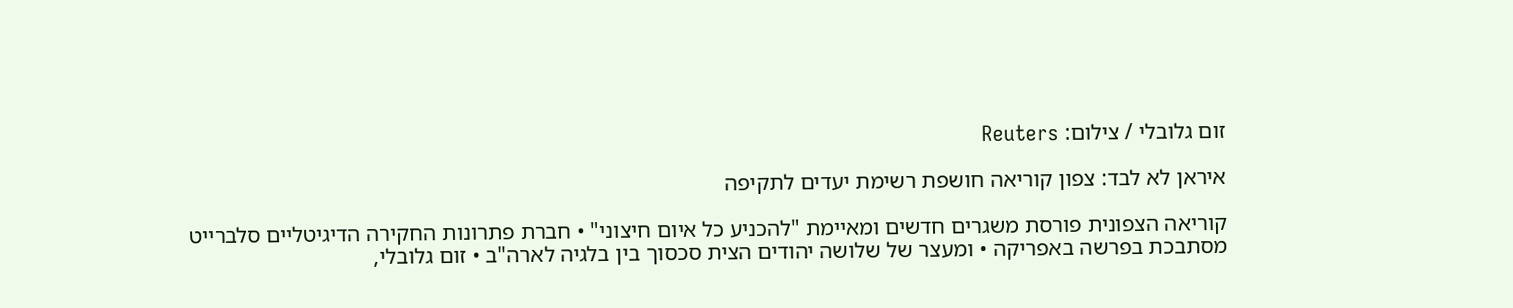זום גלובלי / צילום: Reuters

איראן לא לבד: צפון קוריאה חושפת רשימת יעדים לתקיפה

קוריאה הצפונית פורסת משגרים חדשים ומאיימת "להכניע כל איום חיצוני" • חברת פתרונות החקירה הדיגיטליים סלברייט מסתבכת בפרשה באפריקה • ומעצר של שלושה יהודים הצית סכסוך בין בלגיה לארה"ב • זום גלובלי,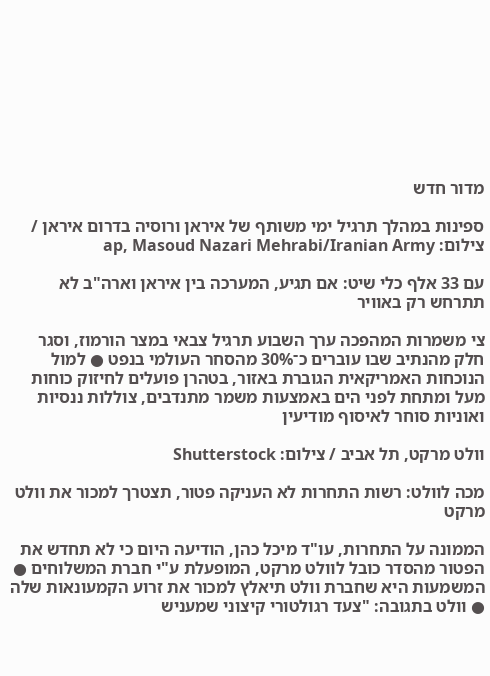מדור חדש

ספינות במהלך תרגיל ימי משותף של איראן ורוסיה בדרום איראן / צילום: ap, Masoud Nazari Mehrabi/Iranian Army

עם 33 אלף כלי שיט: אם תגיע, המערכה בין איראן וארה"ב לא תתרחש רק באוויר

צי משמרות המהפכה ערך השבוע תרגיל צבאי במצר הורמוז, וסגר חלק מהנתיב שבו עוברים כ־30% מהסחר העולמי בנפט ● למול הנוכחות האמריקאית הגוברת באזור, בטהרן פועלים לחיזוק כוחות מעל ומתחת לפני הים באמצעות משמר מתנדבים, צוללות ננסיות ואוניות סוחר לאיסוף מודיעין

וולט מרקט, תל אביב / צילום: Shutterstock

מכה לוולט: רשות התחרות לא העניקה פטור, תצטרך למכור את וולט מרקט

הממונה על התחרות, עו"ד מיכל כהן, הודיעה היום כי לא תחדש את הפטור מהסדר כובל לוולט מרקט, המופעלת ע"י חברת המשלוחים ● המשמעות היא שחברת וולט תיאלץ למכור את זרוע הקמעונאות שלה ● וולט בתגובה: "צעד רגולטורי קיצוני שמעניש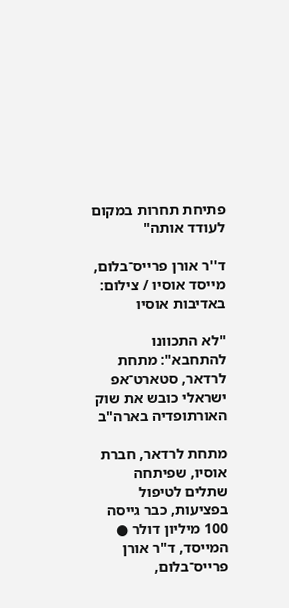פתיחת תחרות במקום לעודד אותה"

ד''ר אורן פרייס־בלום, מייסד אוסיו / צילום: באדיבות אוסיו

"לא התכוונו להתחבא": מתחת לרדאר, סטארט־אפ ישראלי כובש את שוק האורתופדיה בארה"ב

מתחת לרדאר, חברת אוסיו, שפיתחה שתלים לטיפול בפציעות, כבר גייסה 100 מיליון דולר ● המייסד, ד"ר אורן פרייס־בלום,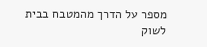מספר על הדרך מהמטבח בבית לשוק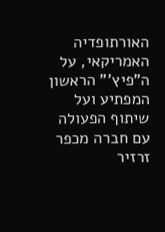האורתופדיה האמריקאי, על ה"פיץ'" הראשון המפתיע ועל שיתוף הפעולה עם חברה מכפר זרזיר